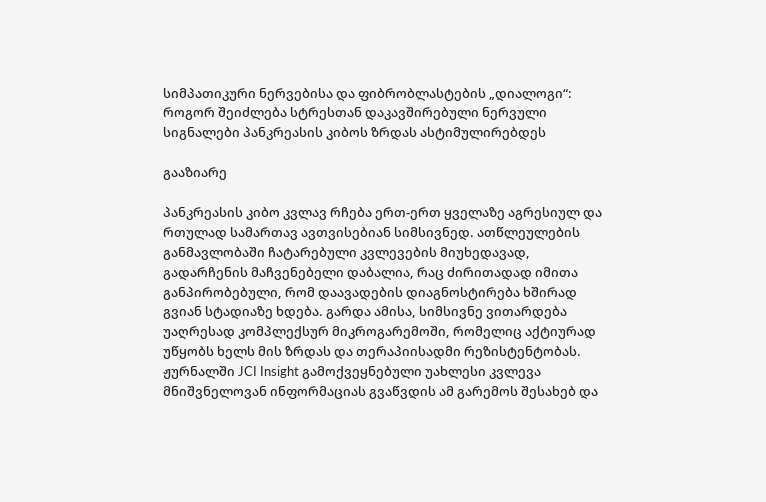სიმპათიკური ნერვებისა და ფიბრობლასტების „დიალოგი“: როგორ შეიძლება სტრესთან დაკავშირებული ნერვული სიგნალები პანკრეასის კიბოს ზრდას ასტიმულირებდეს

გააზიარე

პანკრეასის კიბო კვლავ რჩება ერთ-ერთ ყველაზე აგრესიულ და რთულად სამართავ ავთვისებიან სიმსივნედ. ათწლეულების განმავლობაში ჩატარებული კვლევების მიუხედავად, გადარჩენის მაჩვენებელი დაბალია, რაც ძირითადად იმითა განპირობებული, რომ დაავადების დიაგნოსტირება ხშირად გვიან სტადიაზე ხდება. გარდა ამისა, სიმსივნე ვითარდება უაღრესად კომპლექსურ მიკროგარემოში, რომელიც აქტიურად უწყობს ხელს მის ზრდას და თერაპიისადმი რეზისტენტობას. ჟურნალში JCI Insight გამოქვეყნებული უახლესი კვლევა მნიშვნელოვან ინფორმაციას გვაწვდის ამ გარემოს შესახებ და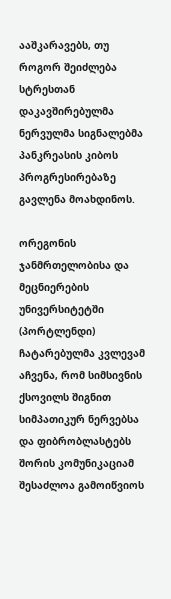ააშკარავებს, თუ როგორ შეიძლება სტრესთან დაკავშირებულმა ნერვულმა სიგნალებმა პანკრეასის კიბოს პროგრესირებაზე გავლენა მოახდინოს.

ორეგონის ჯანმრთელობისა და მეცნიერების უნივერსიტეტში (პორტლენდი) ჩატარებულმა კვლევამ აჩვენა, რომ სიმსივნის ქსოვილს შიგნით სიმპათიკურ ნერვებსა და ფიბრობლასტებს შორის კომუნიკაციამ შესაძლოა გამოიწვიოს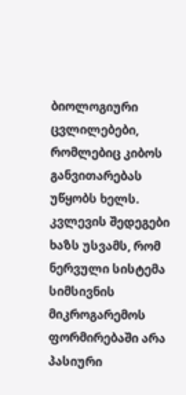ბიოლოგიური ცვლილებები, რომლებიც კიბოს განვითარებას უწყობს ხელს. კვლევის შედეგები ხაზს უსვამს, რომ ნერვული სისტემა სიმსივნის მიკროგარემოს ფორმირებაში არა პასიური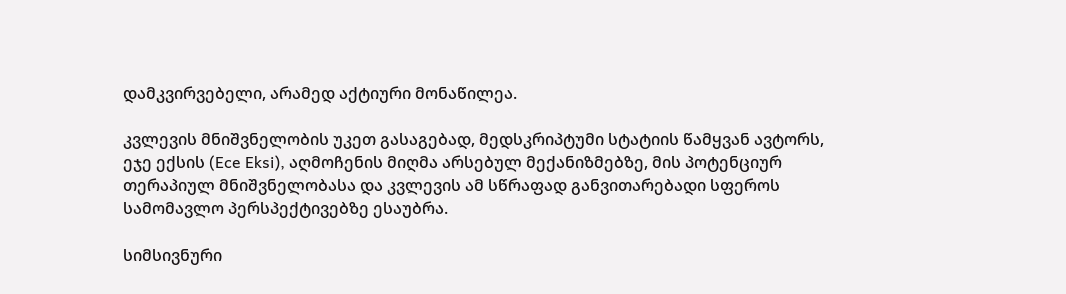დამკვირვებელი, არამედ აქტიური მონაწილეა.

კვლევის მნიშვნელობის უკეთ გასაგებად, მედსკრიპტუმი სტატიის წამყვან ავტორს, ეჯე ექსის (Ece Eksi), აღმოჩენის მიღმა არსებულ მექანიზმებზე, მის პოტენციურ თერაპიულ მნიშვნელობასა და კვლევის ამ სწრაფად განვითარებადი სფეროს სამომავლო პერსპექტივებზე ესაუბრა.

სიმსივნური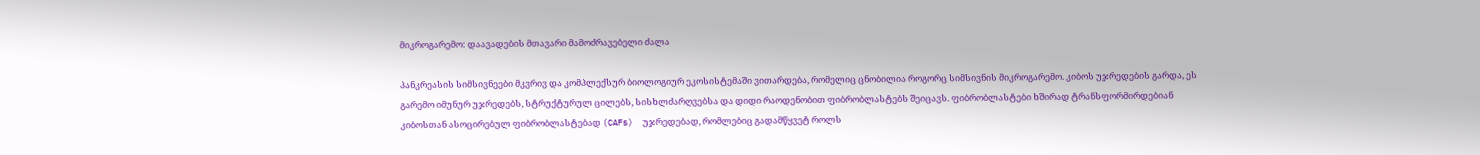მიკროგარემო: დაავადების მთავარი მამოძრავებელი ძალა

პანკრეასის სიმსივნეები მკვრივ და კომპლექსურ ბიოლოგიურ ეკოსისტემაში ვითარდება, რომელიც ცნობილია როგორც სიმსივნის მიკროგარემო. კიბოს უჯრედების გარდა, ეს გარემო იმუნურ უჯრედებს, სტრუქტურულ ცილებს, სისხლძარღვებსა და დიდი რაოდენობით ფიბრობლასტებს შეიცავს. ფიბრობლასტები ხშირად ტრანსფორმირდებიან კიბოსთან ასოცირებულ ფიბრობლასტებად (CAFs)  უჯრედებად, რომლებიც გადამწყვეტ როლს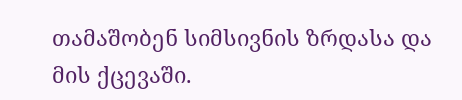თამაშობენ სიმსივნის ზრდასა და მის ქცევაში.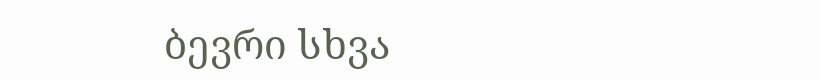ბევრი სხვა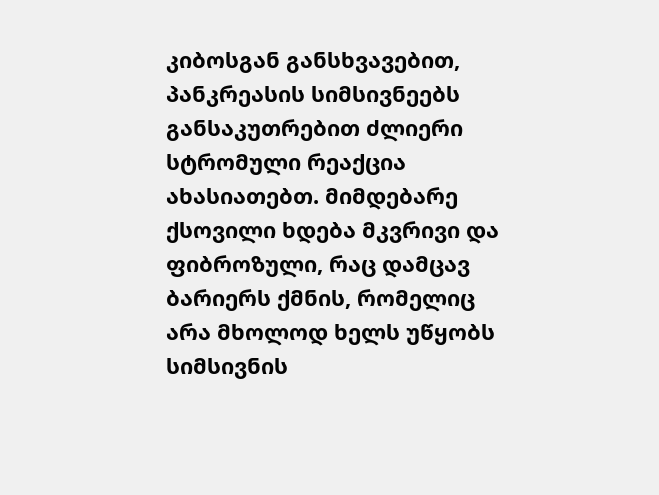კიბოსგან განსხვავებით, პანკრეასის სიმსივნეებს განსაკუთრებით ძლიერი სტრომული რეაქცია ახასიათებთ. მიმდებარე ქსოვილი ხდება მკვრივი და ფიბროზული, რაც დამცავ ბარიერს ქმნის, რომელიც არა მხოლოდ ხელს უწყობს სიმსივნის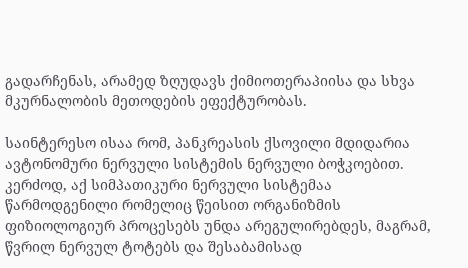გადარჩენას, არამედ ზღუდავს ქიმიოთერაპიისა და სხვა მკურნალობის მეთოდების ეფექტურობას.

საინტერესო ისაა რომ, პანკრეასის ქსოვილი მდიდარია ავტონომური ნერვული სისტემის ნერვული ბოჭკოებით. კერძოდ, აქ სიმპათიკური ნერვული სისტემაა წარმოდგენილი რომელიც წეისით ორგანიზმის ფიზიოლოგიურ პროცესებს უნდა არეგულირებდეს, მაგრამ, წვრილ ნერვულ ტოტებს და შესაბამისად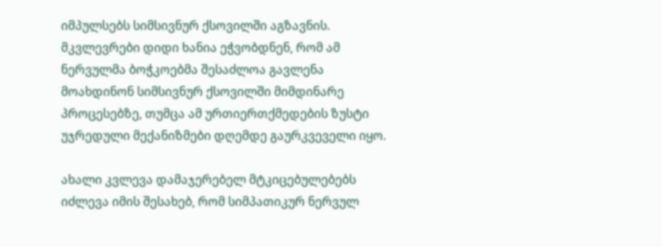იმპულსებს სიმსივნურ ქსოვილში აგზავნის. მკვლევრები დიდი ხანია ეჭვობდნენ, რომ ამ ნერვულმა ბოჭკოებმა შესაძლოა გავლენა მოახდინონ სიმსივნურ ქსოვილში მიმდინარე პროცესებზე, თუმცა ამ ურთიერთქმედების ზუსტი უჯრედული მექანიზმები დღემდე გაურკვეველი იყო.

ახალი კვლევა დამაჯერებელ მტკიცებულებებს იძლევა იმის შესახებ, რომ სიმპათიკურ ნერვულ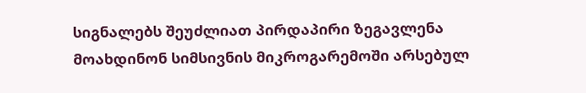სიგნალებს შეუძლიათ პირდაპირი ზეგავლენა მოახდინონ სიმსივნის მიკროგარემოში არსებულ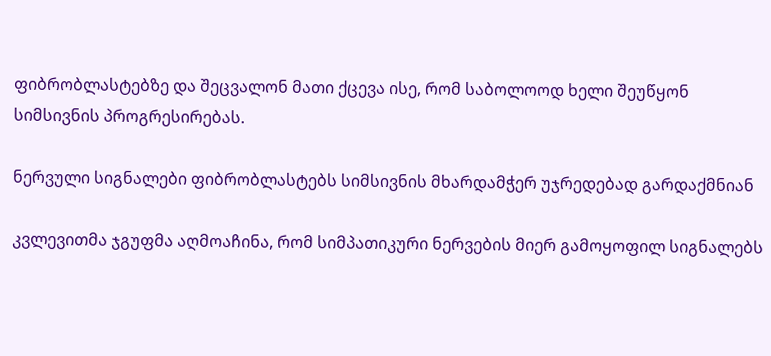ფიბრობლასტებზე და შეცვალონ მათი ქცევა ისე, რომ საბოლოოდ ხელი შეუწყონ სიმსივნის პროგრესირებას.

ნერვული სიგნალები ფიბრობლასტებს სიმსივნის მხარდამჭერ უჯრედებად გარდაქმნიან

კვლევითმა ჯგუფმა აღმოაჩინა, რომ სიმპათიკური ნერვების მიერ გამოყოფილ სიგნალებს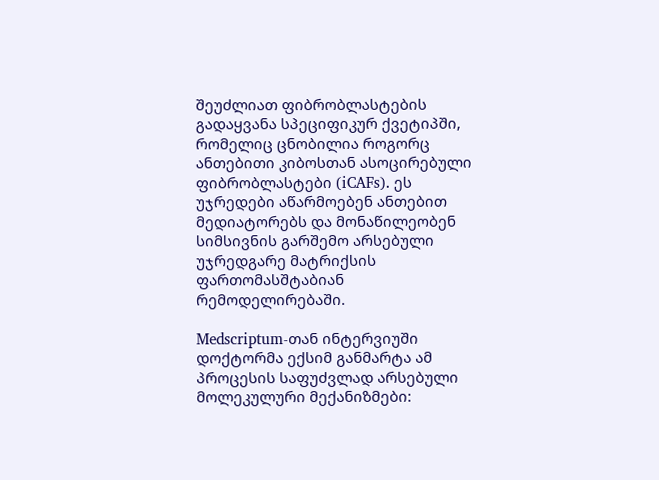შეუძლიათ ფიბრობლასტების გადაყვანა სპეციფიკურ ქვეტიპში, რომელიც ცნობილია როგორც ანთებითი კიბოსთან ასოცირებული ფიბრობლასტები (iCAFs). ეს უჯრედები აწარმოებენ ანთებით მედიატორებს და მონაწილეობენ სიმსივნის გარშემო არსებული უჯრედგარე მატრიქსის ფართომასშტაბიან რემოდელირებაში.

Medscriptum-თან ინტერვიუში დოქტორმა ექსიმ განმარტა ამ პროცესის საფუძვლად არსებული მოლეკულური მექანიზმები: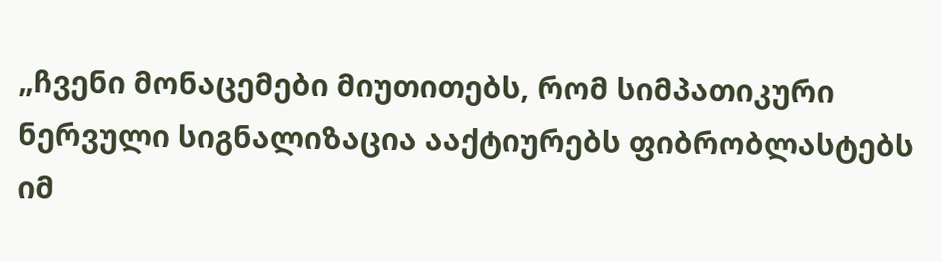„ჩვენი მონაცემები მიუთითებს, რომ სიმპათიკური ნერვული სიგნალიზაცია ააქტიურებს ფიბრობლასტებს იმ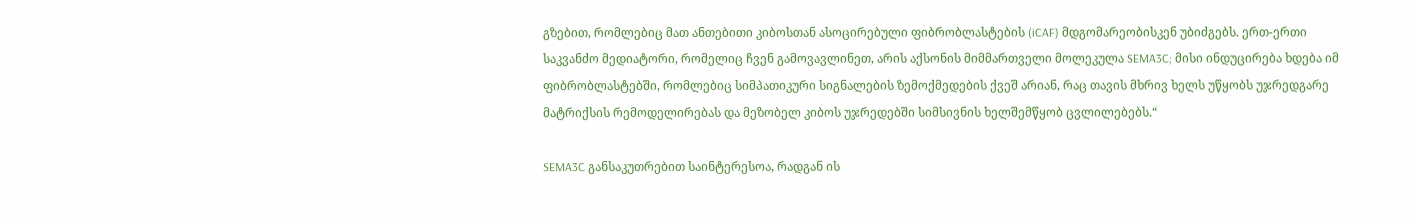გზებით, რომლებიც მათ ანთებითი კიბოსთან ასოცირებული ფიბრობლასტების (iCAF) მდგომარეობისკენ უბიძგებს. ერთ-ერთი საკვანძო მედიატორი, რომელიც ჩვენ გამოვავლინეთ, არის აქსონის მიმმართველი მოლეკულა SEMA3C; მისი ინდუცირება ხდება იმ ფიბრობლასტებში, რომლებიც სიმპათიკური სიგნალების ზემოქმედების ქვეშ არიან, რაც თავის მხრივ ხელს უწყობს უჯრედგარე მატრიქსის რემოდელირებას და მეზობელ კიბოს უჯრედებში სიმსივნის ხელშემწყობ ცვლილებებს.“

SEMA3C განსაკუთრებით საინტერესოა, რადგან ის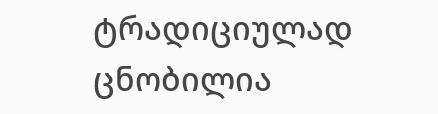ტრადიციულად ცნობილია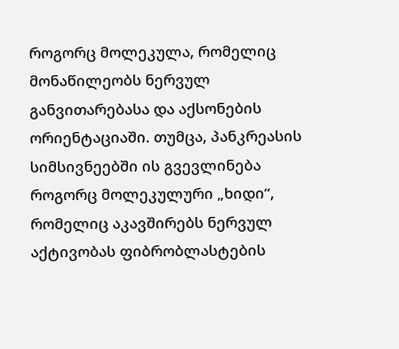როგორც მოლეკულა, რომელიც მონაწილეობს ნერვულ განვითარებასა და აქსონების ორიენტაციაში. თუმცა, პანკრეასის სიმსივნეებში ის გვევლინება როგორც მოლეკულური „ხიდი“, რომელიც აკავშირებს ნერვულ აქტივობას ფიბრობლასტების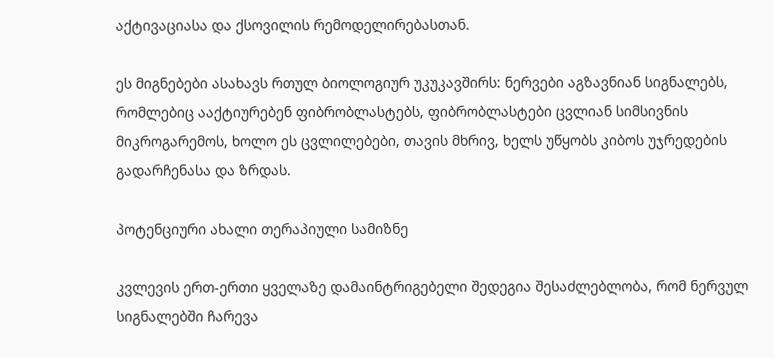აქტივაციასა და ქსოვილის რემოდელირებასთან.

ეს მიგნებები ასახავს რთულ ბიოლოგიურ უკუკავშირს: ნერვები აგზავნიან სიგნალებს, რომლებიც ააქტიურებენ ფიბრობლასტებს, ფიბრობლასტები ცვლიან სიმსივნის მიკროგარემოს, ხოლო ეს ცვლილებები, თავის მხრივ, ხელს უწყობს კიბოს უჯრედების გადარჩენასა და ზრდას.

პოტენციური ახალი თერაპიული სამიზნე

კვლევის ერთ-ერთი ყველაზე დამაინტრიგებელი შედეგია შესაძლებლობა, რომ ნერვულ სიგნალებში ჩარევა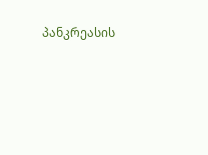პანკრეასის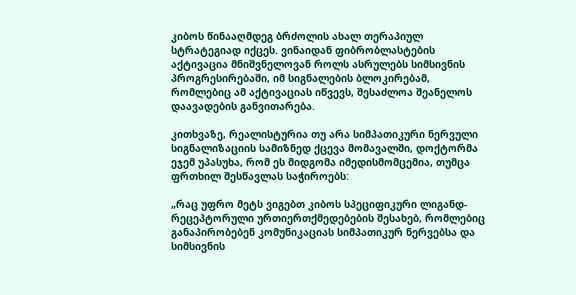კიბოს წინააღმდეგ ბრძოლის ახალ თერაპიულ სტრატეგიად იქცეს. ვინაიდან ფიბრობლასტების აქტივაცია მნიშვნელოვან როლს ასრულებს სიმსივნის პროგრესირებაში, იმ სიგნალების ბლოკირებამ, რომლებიც ამ აქტივაციას იწვევს, შესაძლოა შეანელოს დაავადების განვითარება.

კითხვაზე, რეალისტურია თუ არა სიმპათიკური ნერვული სიგნალიზაციის სამიზნედ ქცევა მომავალში, დოქტორმა ეჯემ უპასუხა, რომ ეს მიდგომა იმედისმომცემია, თუმცა ფრთხილ შესწავლას საჭიროებს:

„რაც უფრო მეტს ვიგებთ კიბოს სპეციფიკური ლიგანდ-რეცეპტორული ურთიერთქმედებების შესახებ, რომლებიც განაპირობებენ კომუნიკაციას სიმპათიკურ ნერვებსა და სიმსივნის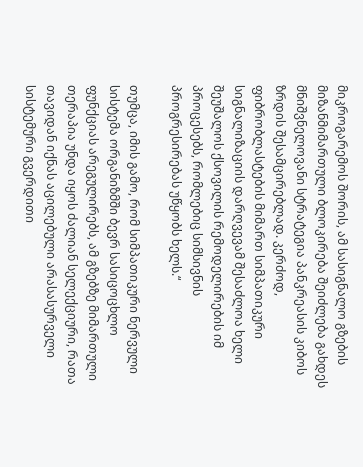მიკროგარემოს შორის, ამ სასიგნალო გზების მიზანმიმართული ბლოკირება შეიძლება გახდეს მნიშვნელოვანი სტრატეგია პანკრეასის კიბოს ზრდის შესამცირებლად. კერძოდ, ფიბრობლასტების მიმართ სიმპათიკური სიგნალიზაციის დარღვევამ შესაძლოა ხელი შეუშალოს ქსოვილის რემოდელირების იმ პროცესებს, რომლებიც სიმსივნის პროგრესირებას უწყობს ხელს.“

თუმცა, იმის გამო, რომ სიმპათიკური ნერვული სისტემა ორგანიზმში ბევრ სასიცოცხლო ფუნქციას არეგულირებს, ამ გზებზე მიმართული თერაპია უნდა იყოს ძალიან სელექციური, რათა თავიდან იქნას აცილებული არასასურველი სისტემური გვერდითი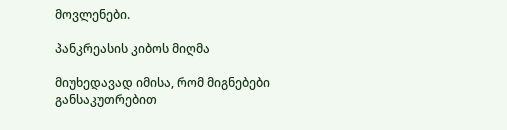მოვლენები.

პანკრეასის კიბოს მიღმა

მიუხედავად იმისა, რომ მიგნებები განსაკუთრებით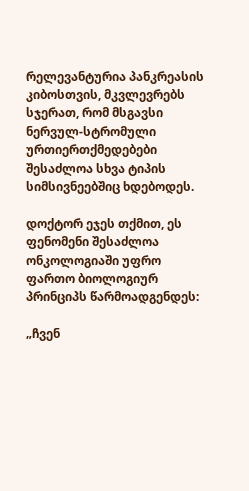რელევანტურია პანკრეასის კიბოსთვის, მკვლევრებს სჯერათ, რომ მსგავსი ნერვულ-სტრომული ურთიერთქმედებები შესაძლოა სხვა ტიპის სიმსივნეებშიც ხდებოდეს.

დოქტორ ეჯეს თქმით, ეს ფენომენი შესაძლოა ონკოლოგიაში უფრო ფართო ბიოლოგიურ პრინციპს წარმოადგენდეს:

„ჩვენ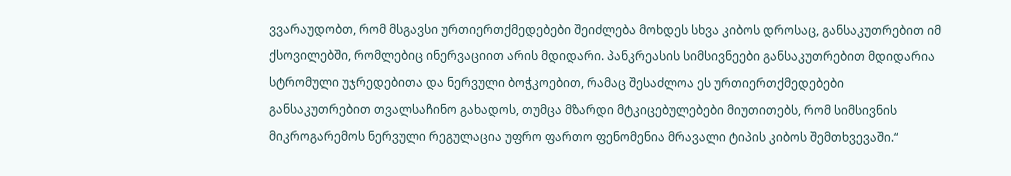ვვარაუდობთ, რომ მსგავსი ურთიერთქმედებები შეიძლება მოხდეს სხვა კიბოს დროსაც, განსაკუთრებით იმ ქსოვილებში, რომლებიც ინერვაციით არის მდიდარი. პანკრეასის სიმსივნეები განსაკუთრებით მდიდარია სტრომული უჯრედებითა და ნერვული ბოჭკოებით, რამაც შესაძლოა ეს ურთიერთქმედებები განსაკუთრებით თვალსაჩინო გახადოს, თუმცა მზარდი მტკიცებულებები მიუთითებს, რომ სიმსივნის მიკროგარემოს ნერვული რეგულაცია უფრო ფართო ფენომენია მრავალი ტიპის კიბოს შემთხვევაში.“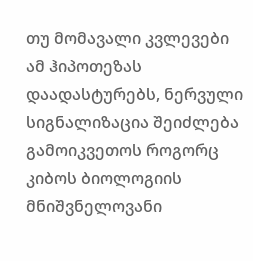თუ მომავალი კვლევები ამ ჰიპოთეზას დაადასტურებს, ნერვული სიგნალიზაცია შეიძლება გამოიკვეთოს როგორც კიბოს ბიოლოგიის მნიშვნელოვანი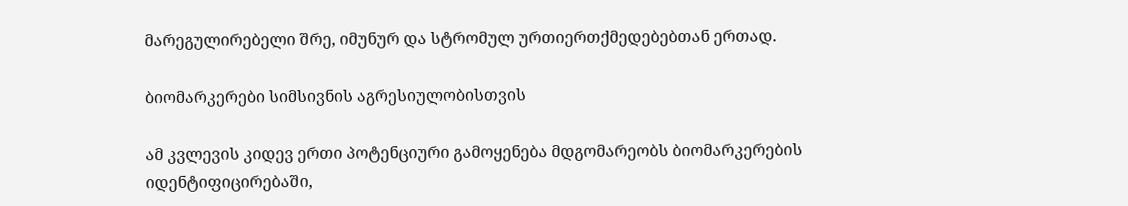მარეგულირებელი შრე, იმუნურ და სტრომულ ურთიერთქმედებებთან ერთად.

ბიომარკერები სიმსივნის აგრესიულობისთვის

ამ კვლევის კიდევ ერთი პოტენციური გამოყენება მდგომარეობს ბიომარკერების იდენტიფიცირებაში,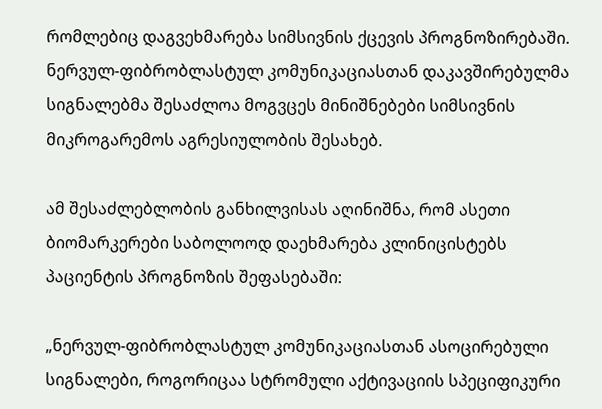რომლებიც დაგვეხმარება სიმსივნის ქცევის პროგნოზირებაში. ნერვულ-ფიბრობლასტულ კომუნიკაციასთან დაკავშირებულმა სიგნალებმა შესაძლოა მოგვცეს მინიშნებები სიმსივნის მიკროგარემოს აგრესიულობის შესახებ.

ამ შესაძლებლობის განხილვისას აღინიშნა, რომ ასეთი ბიომარკერები საბოლოოდ დაეხმარება კლინიცისტებს პაციენტის პროგნოზის შეფასებაში:

„ნერვულ-ფიბრობლასტულ კომუნიკაციასთან ასოცირებული სიგნალები, როგორიცაა სტრომული აქტივაციის სპეციფიკური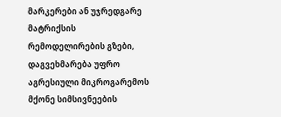მარკერები ან უჯრედგარე მატრიქსის რემოდელირების გზები, დაგვეხმარება უფრო აგრესიული მიკროგარემოს მქონე სიმსივნეების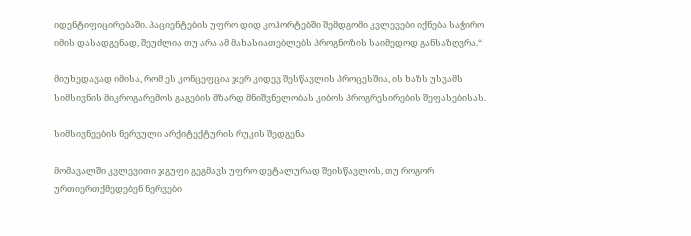იდენტიფიცირებაში. პაციენტების უფრო დიდ კოჰორტებში შემდგომი კვლევები იქნება საჭირო იმის დასადგენად, შეუძლია თუ არა ამ მახასიათებლებს პროგნოზის საიმედოდ განსაზღვრა.“

მიუხედავად იმისა, რომ ეს კონცეფცია ჯერ კიდევ შესწავლის პროცესშია, ის ხაზს უსვამს სიმსივნის მიკროგარემოს გაგების მზარდ მნიშვნელობას კიბოს პროგრესირების შეფასებისას.

სიმსივნეების ნერვული არქიტექტურის რუკის შედგენა

მომავალში კვლევითი ჯგუფი გეგმავს უფრო დეტალურად შეისწავლოს, თუ როგორ ურთიერთქმედებენ ნერვები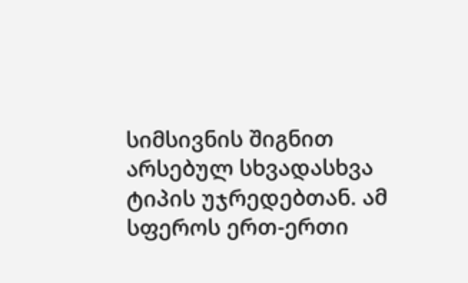სიმსივნის შიგნით არსებულ სხვადასხვა ტიპის უჯრედებთან. ამ სფეროს ერთ-ერთი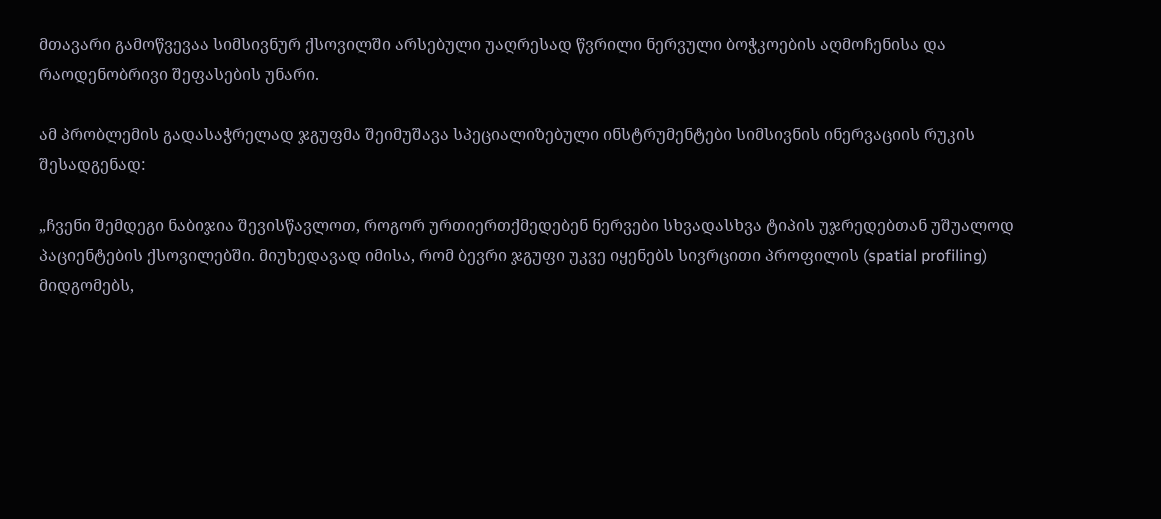მთავარი გამოწვევაა სიმსივნურ ქსოვილში არსებული უაღრესად წვრილი ნერვული ბოჭკოების აღმოჩენისა და რაოდენობრივი შეფასების უნარი.

ამ პრობლემის გადასაჭრელად ჯგუფმა შეიმუშავა სპეციალიზებული ინსტრუმენტები სიმსივნის ინერვაციის რუკის შესადგენად:

„ჩვენი შემდეგი ნაბიჯია შევისწავლოთ, როგორ ურთიერთქმედებენ ნერვები სხვადასხვა ტიპის უჯრედებთან უშუალოდ პაციენტების ქსოვილებში. მიუხედავად იმისა, რომ ბევრი ჯგუფი უკვე იყენებს სივრცითი პროფილის (spatial profiling) მიდგომებს,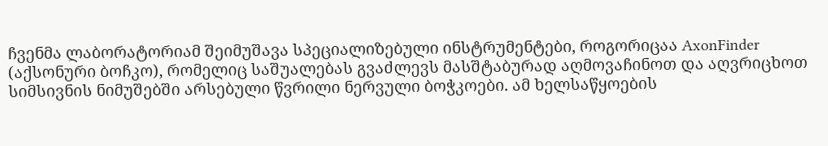ჩვენმა ლაბორატორიამ შეიმუშავა სპეციალიზებული ინსტრუმენტები, როგორიცაა AxonFinder (აქსონური ბოჩკო), რომელიც საშუალებას გვაძლევს მასშტაბურად აღმოვაჩინოთ და აღვრიცხოთ სიმსივნის ნიმუშებში არსებული წვრილი ნერვული ბოჭკოები. ამ ხელსაწყოების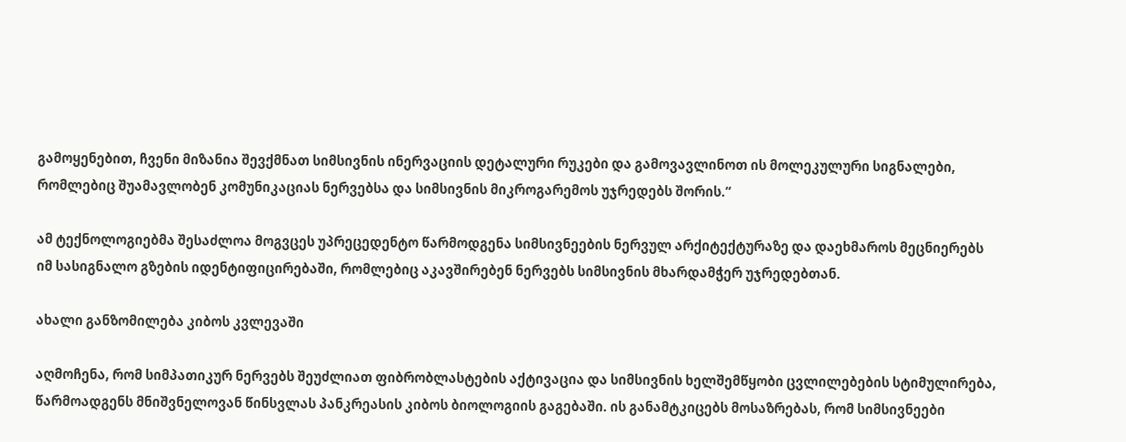გამოყენებით, ჩვენი მიზანია შევქმნათ სიმსივნის ინერვაციის დეტალური რუკები და გამოვავლინოთ ის მოლეკულური სიგნალები, რომლებიც შუამავლობენ კომუნიკაციას ნერვებსა და სიმსივნის მიკროგარემოს უჯრედებს შორის.“

ამ ტექნოლოგიებმა შესაძლოა მოგვცეს უპრეცედენტო წარმოდგენა სიმსივნეების ნერვულ არქიტექტურაზე და დაეხმაროს მეცნიერებს იმ სასიგნალო გზების იდენტიფიცირებაში, რომლებიც აკავშირებენ ნერვებს სიმსივნის მხარდამჭერ უჯრედებთან.

ახალი განზომილება კიბოს კვლევაში

აღმოჩენა, რომ სიმპათიკურ ნერვებს შეუძლიათ ფიბრობლასტების აქტივაცია და სიმსივნის ხელშემწყობი ცვლილებების სტიმულირება, წარმოადგენს მნიშვნელოვან წინსვლას პანკრეასის კიბოს ბიოლოგიის გაგებაში. ის განამტკიცებს მოსაზრებას, რომ სიმსივნეები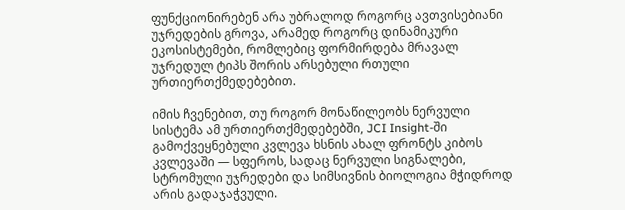ფუნქციონირებენ არა უბრალოდ როგორც ავთვისებიანი უჯრედების გროვა, არამედ როგორც დინამიკური ეკოსისტემები, რომლებიც ფორმირდება მრავალ უჯრედულ ტიპს შორის არსებული რთული ურთიერთქმედებებით.

იმის ჩვენებით, თუ როგორ მონაწილეობს ნერვული სისტემა ამ ურთიერთქმედებებში, JCI Insight-ში გამოქვეყნებული კვლევა ხსნის ახალ ფრონტს კიბოს კვლევაში — სფეროს, სადაც ნერვული სიგნალები, სტრომული უჯრედები და სიმსივნის ბიოლოგია მჭიდროდ არის გადაჯაჭვული.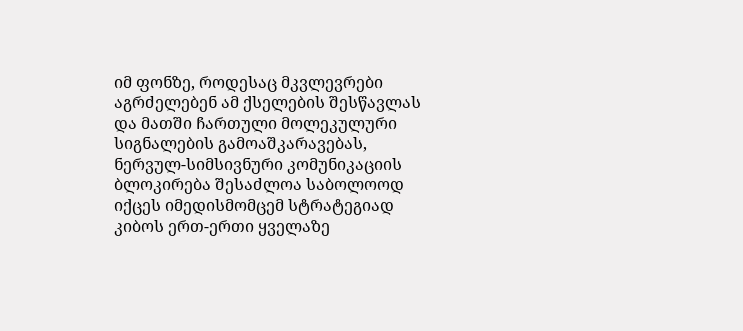იმ ფონზე, როდესაც მკვლევრები აგრძელებენ ამ ქსელების შესწავლას და მათში ჩართული მოლეკულური სიგნალების გამოაშკარავებას, ნერვულ-სიმსივნური კომუნიკაციის ბლოკირება შესაძლოა საბოლოოდ იქცეს იმედისმომცემ სტრატეგიად კიბოს ერთ-ერთი ყველაზე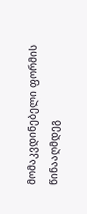მომაკვდინებელი ფორმის წინააღმდეგ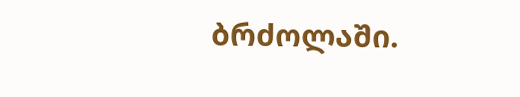ბრძოლაში.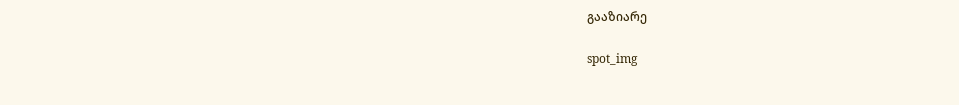გააზიარე

spot_img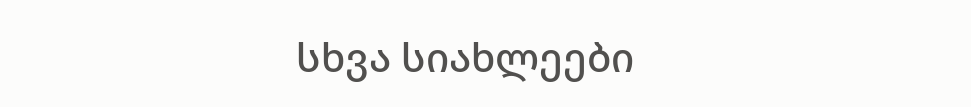სხვა სიახლეები